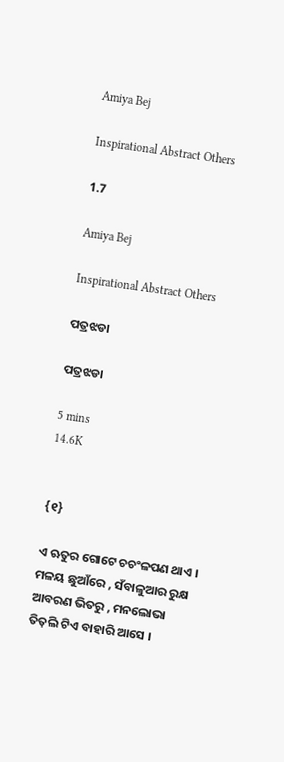Amiya Bej

Inspirational Abstract Others

1.7

Amiya Bej

Inspirational Abstract Others

ପତ୍ରଝଡା

ପତ୍ରଝଡା

5 mins
14.6K


{୧}

ଏ ଋତୁର ଗୋଟେ ଚଚଂଳପଣ ଥାଏ । ମଳୟ ଛୁଆଁରେ , ସଁବାଳୁଆର ରୁକ୍ଷ ଆବରଣ ଭିତରୁ , ମନଲୋଭା ତିତ଼ଲି ଟିଏ ବାହାରି ଆସେ ।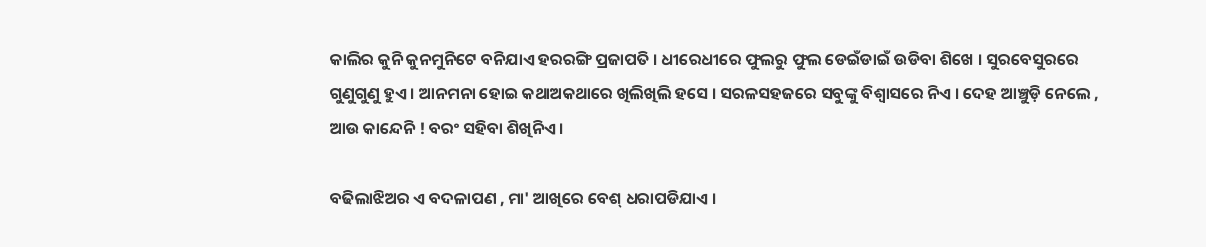କାଲିର କୁନି କୁନମୁନିଟେ ବନିଯାଏ ହରରଙ୍ଗି ପ୍ରଜାପତି । ଧୀରେଧୀରେ ଫୁଲରୁ ଫୁଲ ଡେଇଁଡାଇଁ ଉଡିବା ଶିଖେ । ସୁରବେସୁରରେ ଗୁଣୁଗୁଣୁ ହୁଏ । ଆନମନା ହୋଇ କଥାଅକଥାରେ ଖିଲିଖିଲି ହସେ । ସରଳସହଜରେ ସବୁଙ୍କୁ ବିଶ୍ବାସରେ ନିଏ । ଦେହ ଆଞ୍ଚୁଡ଼ି ନେଲେ , ଆଉ କାନ୍ଦେନି ! ବରଂ ସହିବା ଶିଖିନିଏ ।

ବଢିଲାଝିଅର ଏ ବଦଳାପଣ , ମା' ଆଖିରେ ବେଶ୍ ଧରାପଡିଯାଏ ।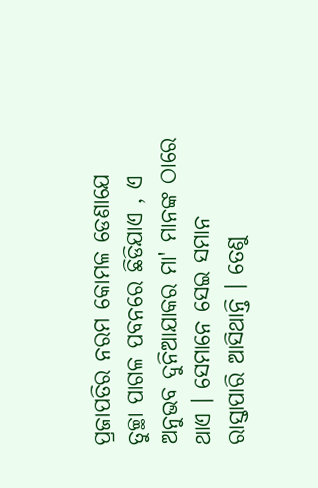ପ୍ରଜାପତିର ନରମ କୋମଳ ଡେଣାଯେ ତୁଚ୍ଛା ପାଗଳ ପବନରେ ଛିଡିଯାଏ , ଏ ଅନୁଭବ ଦୁନିଆଯାକର ମା' ମାନଙ୍କ ଠାରେ ଥାଏ । ସେମାନେ ସେଇ ସମାନ ରାସ୍ତାପାରି ଆସିଥାନ୍ତି । ତେଣୁ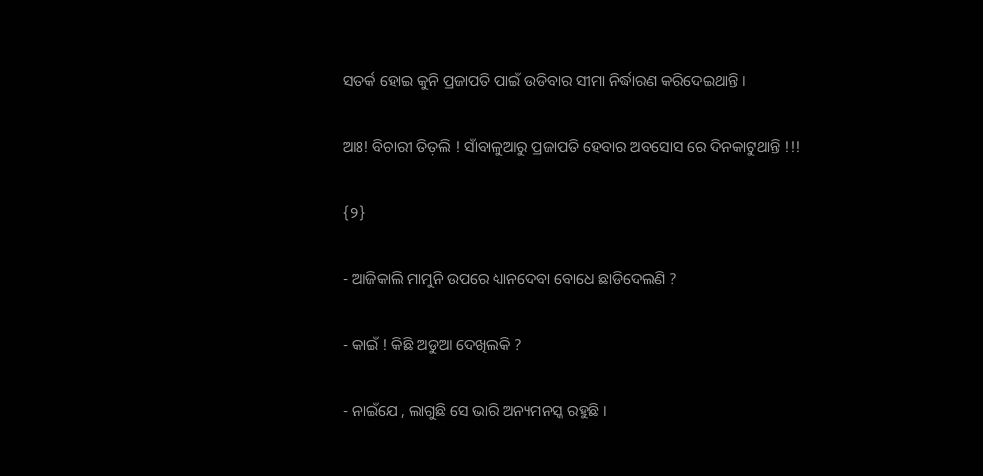ସତର୍କ ହୋଇ କୁନି ପ୍ରଜାପତି ପାଇଁ ଉଡିବାର ସୀମା ନିର୍ଦ୍ଧାରଣ କରିଦେଇଥାନ୍ତି ।

ଆଃ! ବିଚାରୀ ତିତ଼ଲି ! ସାଁବାଳୁଆରୁ ପ୍ରଜାପତି ହେବାର ଅବସୋସ ରେ ଦିନକାଟୁଥାନ୍ତି !!!

{୨}

- ଆଜିକାଲି ମାମୁନି ଉପରେ ଧ୍ୟାନଦେବା ବୋଧେ ଛାଡିଦେଲଣି ?

- କାଇଁ ! କିଛି ଅଡୁଆ ଦେଖିଲକି ?

- ନାଇଁଯେ , ଲାଗୁଛି ସେ ଭାରି ଅନ୍ୟମନସ୍କ ରହୁଛି ।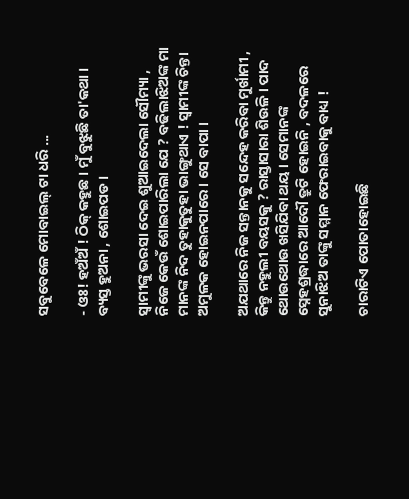ସବୁବେଳେ ମୋବାଇଲ୍ ଟା ଧରି ...

- ଓଃ! ହଅଁଅଁ ! ଠିକ୍ କହୁଛ । ମୁଁ ବୁଝୁଛି ତା'କଥା । ବ୍ୟସ୍ତ ହୁଅନା , ଶୋଇପଡ ।

ସ୍ୱାମୀଙ୍କୁ ଭରସା ଦେଇ ଶୁଆଇଦେଲା ସୌମ୍ୟା , ନିଜେ କେଉଁ ଶୋଇପାରିଲା ଯେ ? ବଢିଲାଝିଅଙ୍କ ମା ମାନଙ୍କ ନିଦ ତୁହାକୁତୁହା ଭାଙ୍ଗୁଥାଏ ! ସ୍ୱାମୀଙ୍କ ଚିନ୍ତା ଅମୁଳକ ହୋଇନପାରେ । ସେ ବାପା ।

ଅଯଥାରେ ନିଜ ସନ୍ତାନକୁ ସନ୍ଦେହ କରିବା ମୁର୍ଖାମୀ , କିନ୍ତୁ ନହୁଲୀ ବୟସକୁ ? ରାସ୍ତାସାରା ଶିଉଳି । ପାଦ ଥୋଉଥୋଉ ଖସିଯିବା ଥୟ । ସେମାନଙ୍କ ସ୍ନେହଶ୍ରଦ୍ଧାରେ ଆଦୌ ତ୍ରୁଟି ହୋଇନି , ବଦଳରେ ସୁନାଝିଅ ତାଙ୍କୁ ସମ୍ମାନ ଫେରାଇବାକୁ ବାଧ୍ୟ !

ଚାରାଟିଏ ପୋତାହୋଇଛି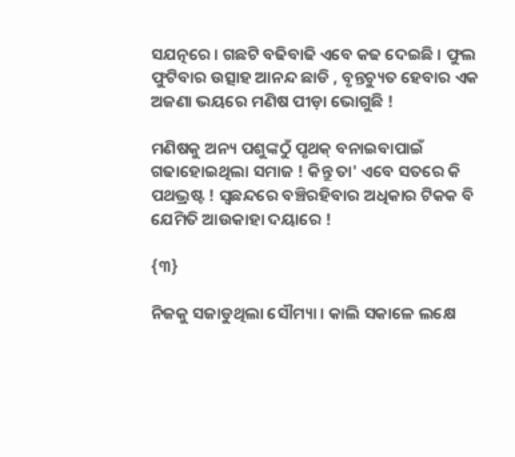ସଯତ୍ନରେ । ଗଛଟି ବଢିବାଢି ଏବେ କଢ ଦେଇଛି । ଫୁଲ ଫୁଟିବାର ଉତ୍ସାହ ଆନନ୍ଦ ଛାଡି , ବୃନ୍ତଚ୍ୟୁତ ହେବାର ଏକ ଅଜଣା ଭୟରେ ମଣିଷ ପୀଡ଼ା ଭୋଗୁଛି !

ମଣିଷକୁ ଅନ୍ୟ ପଶୁଙ୍କଠୁଁ ପୃଥକ୍ ବନାଇବାପାଇଁ ଗଢାହୋଇଥିଲା ସମାଜ ! କିନ୍ତୁ ତା' ଏବେ ସତରେ କି ପଥଭ୍ରଷ୍ଟ ! ସ୍ୱଛନ୍ଦରେ ବଞ୍ଚିରହିବାର ଅଧିକାର ଟିକକ ବି ଯେମିତି ଆଉକାହା ଦୟାରେ !

{୩}

ନିଜକୁ ସଜାଡୁଥିଲା ସୌମ୍ୟା । କାଲି ସକାଳେ ଲକ୍ଷେ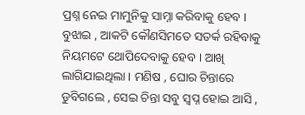ପ୍ରଶ୍ନ ନେଇ ମାମୁନିକୁ ସାମ୍ନା କରିବାକୁ ହେବ । ବୁଝାଇ , ଆକଟି କୌଣସିମତେ ସତର୍କ ରହିବାକୁ ନିୟମଟେ ଥୋପିଦେବାକୁ ହେବ । ଆଖି ଲାଗିଯାଇଥିଲା । ମଣିଷ , ଘୋର ଚିନ୍ତାରେ ଡୁବିଗଲେ , ସେଇ ଚିନ୍ତା ସବୁ ସ୍ୱପ୍ନ ହୋଇ ଆସି ,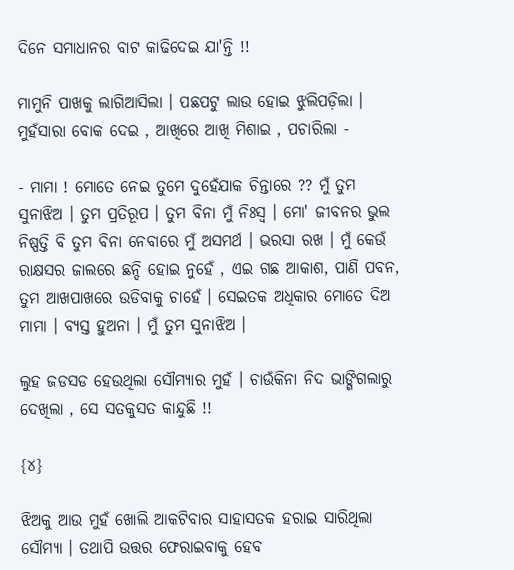ଦିନେ ସମାଧାନର ବାଟ କାଢିଦେଇ ଯା'ନ୍ତି !!

ମାମୁନି ପାଖକୁ ଲାଗିଆସିଲା । ପଛପଟୁ ଲାଉ ହୋଇ ଝୁଲିପଡ଼ିଲା । ମୁହଁସାରା ବୋକ ଦେଇ , ଆଖିରେ ଆଖି ମିଶାଇ , ପଚାରିଲା -

- ମାମା ! ମୋତେ ନେଇ ତୁମେ ଦୁହେଁଯାକ ଚିନ୍ତାରେ ?? ମୁଁ ତୁମ ସୁନାଝିଅ । ତୁମ ପ୍ରତିରୂପ । ତୁମ ବିନା ମୁଁ ନିଃସ୍ୱ । ମୋ' ଜୀବନର ଭୁଲ ନିଷ୍ପତ୍ତି ବି ତୁମ ବିନା ନେବାରେ ମୁଁ ଅସମର୍ଥ । ଭରସା ରଖ । ମୁଁ କେଉଁ ରାକ୍ଷସର ଜାଲରେ ଛନ୍ଦି ହୋଇ ନୁହେଁ , ଏଇ ଗଛ ଆକାଶ, ପାଣି ପବନ, ତୁମ ଆଖପାଖରେ ଉଡିବାକୁ ଚାହେଁ । ସେଇତକ ଅଧିକାର ମୋତେ ଦିଅ ମାମା । ବ୍ୟସ୍ତ ହୁଅନା । ମୁଁ ତୁମ ସୁନାଝିଅ ।

ଲୁହ ଜଡସଡ ହେଉଥିଲା ସୌମ୍ୟାର ମୁହଁ । ଚାଉଁକିନା ନିଦ ଭାଙ୍ଗିଗଲାରୁ ଦେଖିଲା , ସେ ସତକୁସତ କାନ୍ଦୁଛି !!

{୪}

ଝିଅକୁ ଆଉ ମୁହଁ ଖୋଲି ଆକଟିବାର ସାହାସତକ ହରାଇ ସାରିଥିଲା ସୌମ୍ୟା । ତଥାପି ଉତ୍ତର ଫେରାଇବାକୁ ହେବ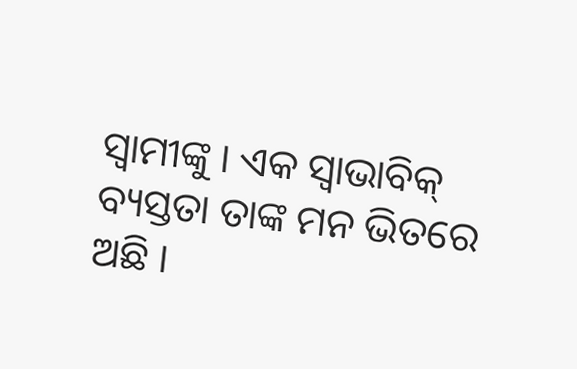ସ୍ୱାମୀଙ୍କୁ । ଏକ ସ୍ୱାଭାବିକ୍ ବ୍ୟସ୍ତତା ତାଙ୍କ ମନ ଭିତରେ ଅଛି ।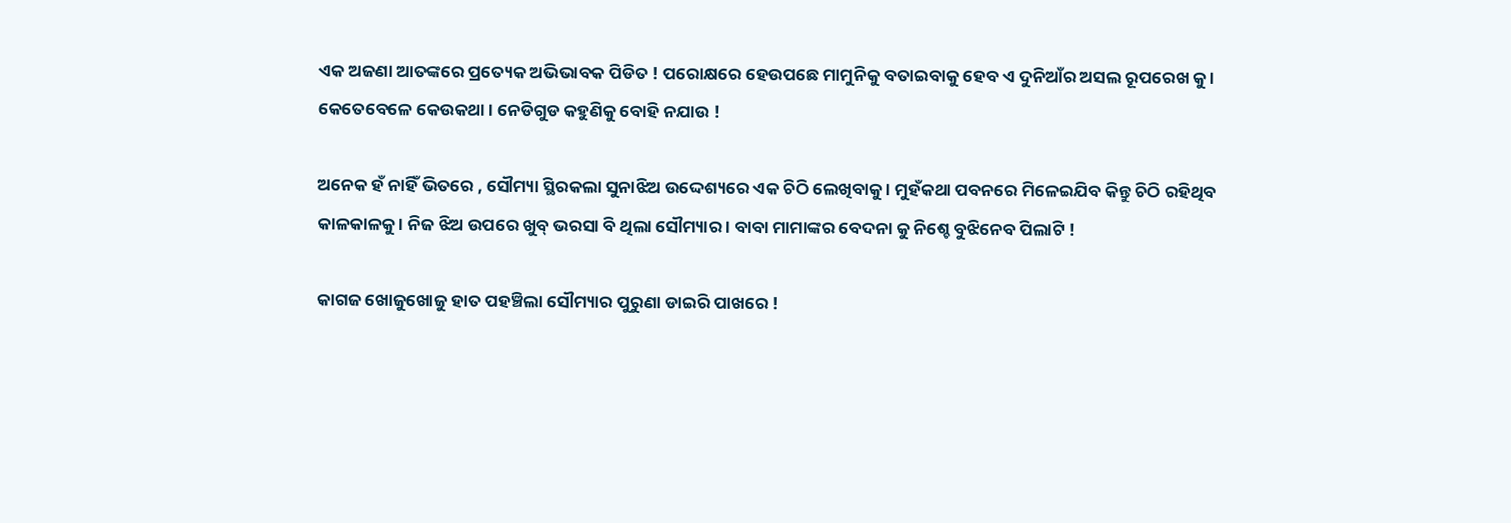ଏକ ଅଜଣା ଆତଙ୍କରେ ପ୍ରତ୍ୟେକ ଅଭିଭାବକ ପିଡିତ ! ପରୋକ୍ଷରେ ହେଉପଛେ ମାମୁନିକୁ ବତାଇବାକୁ ହେବ ଏ ଦୁନିଆଁର ଅସଲ ରୂପରେଖ କୁ । କେତେବେଳେ କେଉକଥା । ନେଡିଗୁଡ କହୁଣିକୁ ବୋହି ନଯାଉ !

ଅନେକ ହଁ ନାହିଁ ଭିତରେ , ସୌମ୍ୟା ସ୍ଥିରକଲା ସୁନାଝିଅ ଉଦ୍ଦେଶ୍ୟରେ ଏକ ଚିଠି ଲେଖିବାକୁ । ମୁହଁକଥା ପବନରେ ମିଳେଇଯିବ କିନ୍ତୁ ଚିଠି ରହିଥିବ କାଳକାଳକୁ । ନିଜ ଝିଅ ଉପରେ ଖୁବ୍ ଭରସା ବି ଥିଲା ସୌମ୍ୟାର । ବାବା ମାମାଙ୍କର ବେଦନା କୁ ନିଶ୍ଚେ ବୁଝିନେବ ପିଲାଟି !

କାଗଜ ଖୋଜୁଖୋଜୁ ହାତ ପହଞ୍ଚିଲା ସୌମ୍ୟାର ପୁରୁଣା ଡାଇରି ପାଖରେ !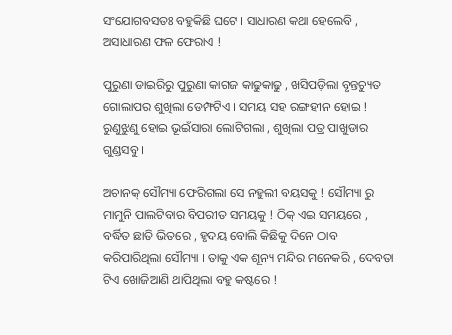ସଂଯୋଗବସତଃ ବହୁକିଛି ଘଟେ । ସାଧାରଣ କଥା ହେଲେବି , ଅସାଧାରଣ ଫଳ ଫେରାଏ !

ପୁରୁଣା ଡାଇରିରୁ ପୁରୁଣା କାଗଜ କାଢୁକାଢୁ , ଖସିପଡ଼ିଲା ବୃନ୍ତଚ୍ୟୁତ ଗୋଲାପର ଶୁଖିଲା ଡେମ୍ଫଟିଏ । ସମୟ ସହ ରଙ୍ଗହୀନ ହୋଇ ! ରୁଣୁଝୁଣୁ ହୋଇ ଭୂଇଁସାରା ଲୋଟିଗଲା , ଶୁଖିଲା ପତ୍ର ପାଖୁଡାର ଗୁଣ୍ଡସବୁ ।

ଅଚାନକ୍ ସୌମ୍ୟା ଫେରିଗଲା ସେ ନହୁଲୀ ବୟସକୁ ! ସୌମ୍ୟା ରୁ ମାମୁନି ପାଲଟିବାର ବିପରୀତ ସମୟକୁ ! ଠିକ୍ ଏଇ ସମୟରେ , ବର୍ଦ୍ଧିତ ଛାତି ଭିତରେ , ହୃଦୟ ବୋଲି କିଛିକୁ ଦିନେ ଠାବ କରିପାରିଥିଲା ସୌମ୍ୟା । ତାକୁ ଏକ ଶୂନ୍ୟ ମନ୍ଦିର ମନେକରି , ଦେବତା ଟିଏ ଖୋଜିଆଣି ଥାପିଥିଲା ବହୁ କଷ୍ଟରେ !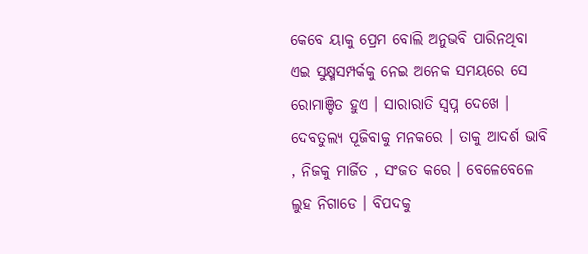କେବେ ୟାକୁ ପ୍ରେମ ବୋଲି ଅନୁଭବି ପାରିନଥିବା ଏଇ ସୁକ୍ଷ୍ମସମ୍ପର୍କକୁ ନେଇ ଅନେକ ସମୟରେ ସେ ରୋମାଞ୍ଚିତ ହୁଏ । ସାରାରାତି ସ୍ବପ୍ନ ଦେଖେ । ଦେବତୁଲ୍ୟ ପୂଜିବାକୁ ମନକରେ । ତାକୁ ଆଦର୍ଶ ଭାବି , ନିଜକୁ ମାର୍ଜିତ , ସଂଜତ କରେ । ବେଳେବେଳେ ଲୁହ ନିଗାଡେ । ବିପଦକୁ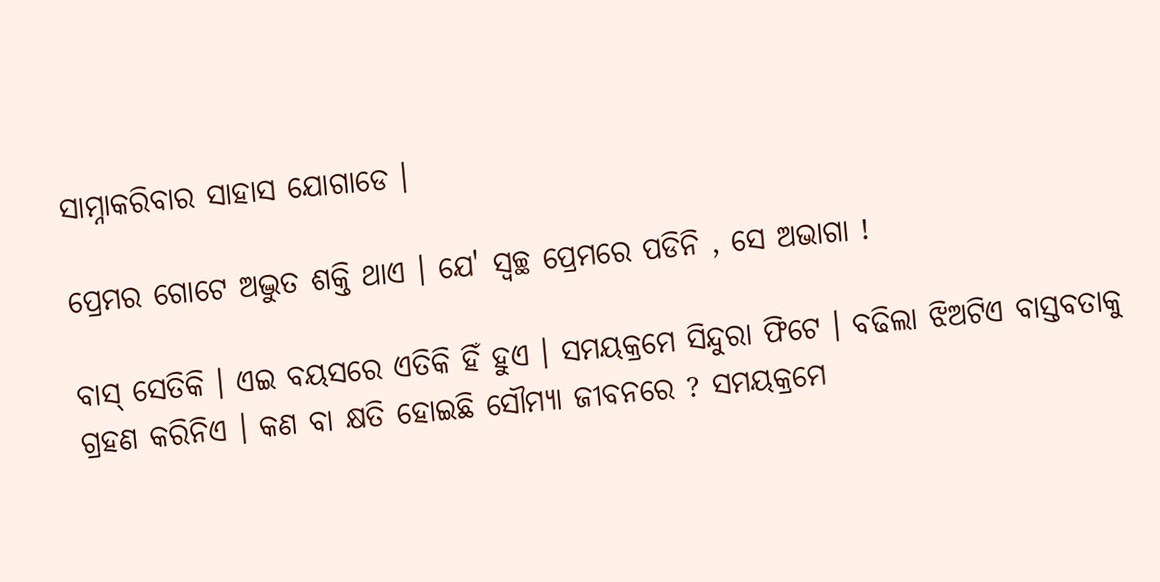ସାମ୍ନାକରିବାର ସାହାସ ଯୋଗାଡେ ।

ପ୍ରେମର ଗୋଟେ ଅଦ୍ଭୁତ ଶକ୍ତି ଥାଏ । ଯେ' ସ୍ୱଚ୍ଛ ପ୍ରେମରେ ପଡିନି , ସେ ଅଭାଗା !

ବାସ୍ ସେତିକି । ଏଇ ବୟସରେ ଏତିକି ହିଁ ହୁଏ । ସମୟକ୍ରମେ ସିନ୍ଦୁରା ଫିଟେ । ବଢିଲା ଝିଅଟିଏ ବାସ୍ତବତାକୁ ଗ୍ରହଣ କରିନିଏ । କଣ ବା କ୍ଷତି ହୋଇଛି ସୌମ୍ୟା ଜୀବନରେ ? ସମୟକ୍ରମେ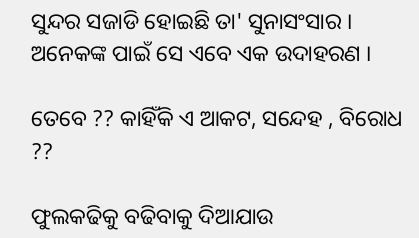ସୁନ୍ଦର ସଜାଡି ହୋଇଛି ତା' ସୁନାସଂସାର । ଅନେକଙ୍କ ପାଇଁ ସେ ଏବେ ଏକ ଉଦାହରଣ ।

ତେବେ ?? କାହିଁକି ଏ ଆକଟ, ସନ୍ଦେହ , ବିରୋଧ ??

ଫୁଲକଢିକୁ ବଢିବାକୁ ଦିଆଯାଉ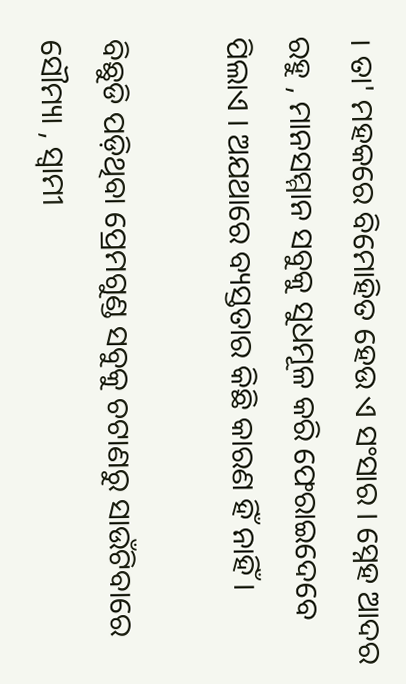। ତା' ମହକରେ ବିମୋହିତ ହେଉ ଏ ସଂସାର । ସ୍ନେହ ଆଦର ରହୁ , ମାନସମ୍ମାନ ସବୁକୁ ସୁଧମୂଳ କରି ଫେରାଇଦେବେ ପିଲାଏ । ଅଯଥାରେ ବ୍ୟସ୍ତତାର କିଛି କାରଣ ହିଁ ନାହିଁ ।

ବିଛୁଡି ପଡ଼ିଥିବା ପ୍ରେମଗୁଣ୍ଡ ସବୁକୁ ଚଟାଣରୁ ସାଉଁଟିବାରେ ସୌମ୍ୟା , ସ୍ୱାମୀ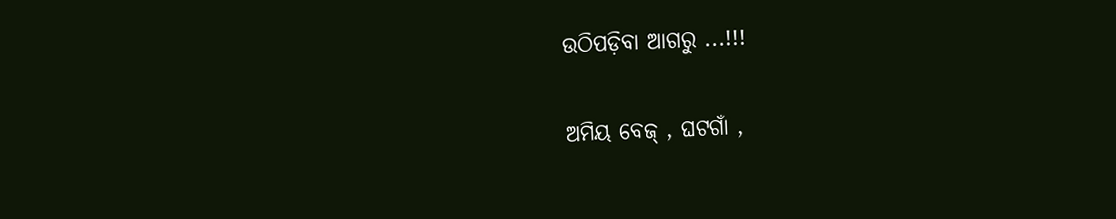ଉଠିପଡ଼ିବା ଆଗରୁ ...!!!

ଅମିୟ ବେଜ୍ , ଘଟଗାଁ ,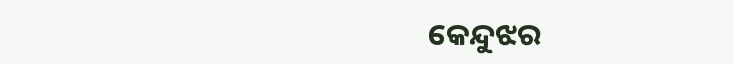କେନ୍ଦୁଝର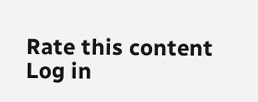Rate this content
Log in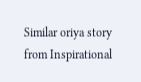Similar oriya story from Inspirational